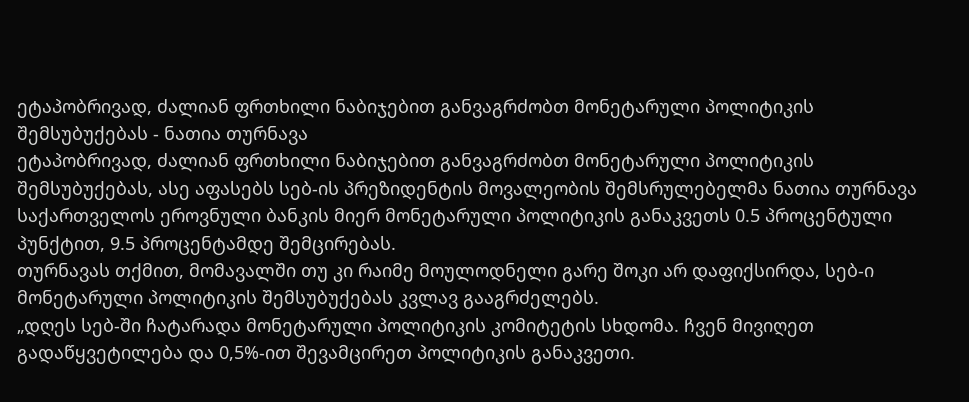ეტაპობრივად, ძალიან ფრთხილი ნაბიჯებით განვაგრძობთ მონეტარული პოლიტიკის შემსუბუქებას - ნათია თურნავა
ეტაპობრივად, ძალიან ფრთხილი ნაბიჯებით განვაგრძობთ მონეტარული პოლიტიკის შემსუბუქებას, ასე აფასებს სებ-ის პრეზიდენტის მოვალეობის შემსრულებელმა ნათია თურნავა საქართველოს ეროვნული ბანკის მიერ მონეტარული პოლიტიკის განაკვეთს 0.5 პროცენტული პუნქტით, 9.5 პროცენტამდე შემცირებას.
თურნავას თქმით, მომავალში თუ კი რაიმე მოულოდნელი გარე შოკი არ დაფიქსირდა, სებ-ი მონეტარული პოლიტიკის შემსუბუქებას კვლავ გააგრძელებს.
„დღეს სებ-ში ჩატარადა მონეტარული პოლიტიკის კომიტეტის სხდომა. ჩვენ მივიღეთ გადაწყვეტილება და 0,5%-ით შევამცირეთ პოლიტიკის განაკვეთი.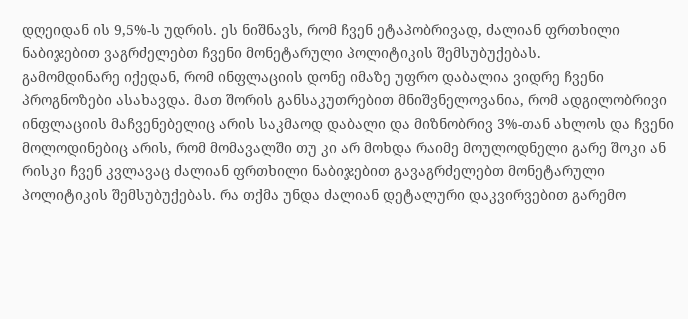დღეიდან ის 9,5%-ს უდრის. ეს ნიშნავს, რომ ჩვენ ეტაპობრივად, ძალიან ფრთხილი ნაბიჯებით ვაგრძელებთ ჩვენი მონეტარული პოლიტიკის შემსუბუქებას.
გამომდინარე იქედან, რომ ინფლაციის დონე იმაზე უფრო დაბალია ვიდრე ჩვენი პროგნოზები ასახავდა. მათ შორის განსაკუთრებით მნიშვნელოვანია, რომ ადგილობრივი ინფლაციის მაჩვენებელიც არის საკმაოდ დაბალი და მიზნობრივ 3%-თან ახლოს და ჩვენი მოლოდინებიც არის, რომ მომავალში თუ კი არ მოხდა რაიმე მოულოდნელი გარე შოკი ან რისკი ჩვენ კვლავაც ძალიან ფრთხილი ნაბიჯებით გავაგრძელებთ მონეტარული პოლიტიკის შემსუბუქებას. რა თქმა უნდა ძალიან დეტალური დაკვირვებით გარემო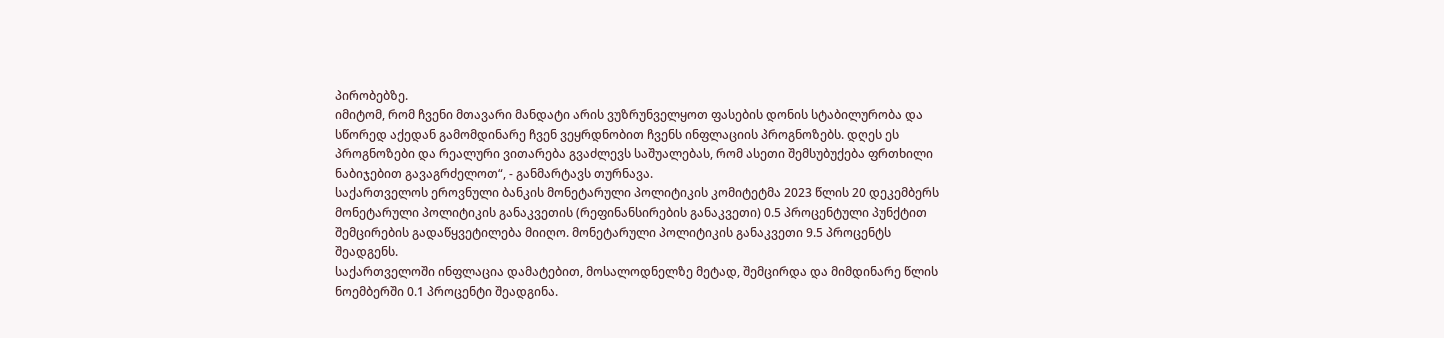პირობებზე.
იმიტომ, რომ ჩვენი მთავარი მანდატი არის ვუზრუნველყოთ ფასების დონის სტაბილურობა და სწორედ აქედან გამომდინარე ჩვენ ვეყრდნობით ჩვენს ინფლაციის პროგნოზებს. დღეს ეს პროგნოზები და რეალური ვითარება გვაძლევს საშუალებას, რომ ასეთი შემსუბუქება ფრთხილი ნაბიჯებით გავაგრძელოთ“, - განმარტავს თურნავა.
საქართველოს ეროვნული ბანკის მონეტარული პოლიტიკის კომიტეტმა 2023 წლის 20 დეკემბერს მონეტარული პოლიტიკის განაკვეთის (რეფინანსირების განაკვეთი) 0.5 პროცენტული პუნქტით შემცირების გადაწყვეტილება მიიღო. მონეტარული პოლიტიკის განაკვეთი 9.5 პროცენტს შეადგენს.
საქართველოში ინფლაცია დამატებით, მოსალოდნელზე მეტად, შემცირდა და მიმდინარე წლის ნოემბერში 0.1 პროცენტი შეადგინა.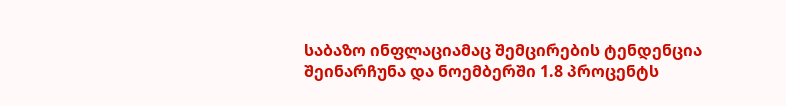საბაზო ინფლაციამაც შემცირების ტენდენცია შეინარჩუნა და ნოემბერში 1.8 პროცენტს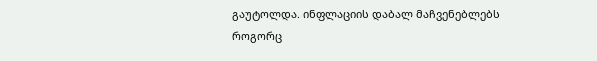გაუტოლდა. ინფლაციის დაბალ მაჩვენებლებს როგორც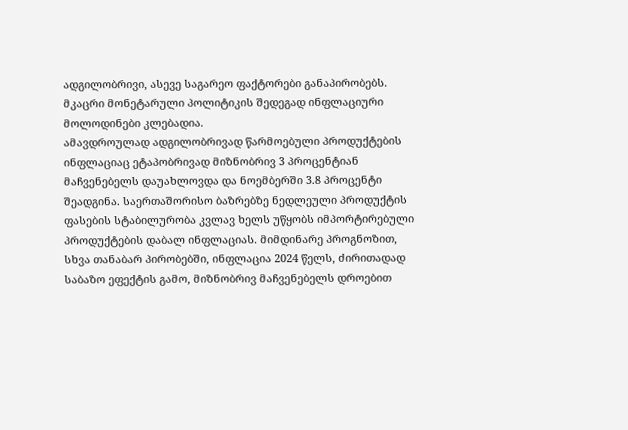ადგილობრივი, ასევე საგარეო ფაქტორები განაპირობებს. მკაცრი მონეტარული პოლიტიკის შედეგად ინფლაციური მოლოდინები კლებადია.
ამავდროულად ადგილობრივად წარმოებული პროდუქტების ინფლაციაც ეტაპობრივად მიზნობრივ 3 პროცენტიან მაჩვენებელს დაუახლოვდა და ნოემბერში 3.8 პროცენტი შეადგინა. საერთაშორისო ბაზრებზე ნედლეული პროდუქტის ფასების სტაბილურობა კვლავ ხელს უწყობს იმპორტირებული პროდუქტების დაბალ ინფლაციას. მიმდინარე პროგნოზით, სხვა თანაბარ პირობებში, ინფლაცია 2024 წელს, ძირითადად საბაზო ეფექტის გამო, მიზნობრივ მაჩვენებელს დროებით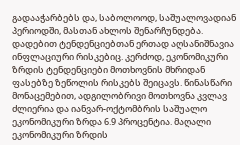გადააჭარბებს და, საბოლოოდ, საშუალოვადიან პერიოდში, მასთან ახლოს შენარჩუნდება.
დადებით ტენდენციებთან ერთად აღსანიშნავია ინფლაციური რისკებიც. კერძოდ, ეკონომიკური ზრდის ტენდენციები მოთხოვნის მხრიდან ფასებზე ზეწოლის რისკებს შეიცავს. წინასწარი მონაცემებით, ადგილობრივი მოთხოვნა კვლავ ძლიერია და იანვარ-ოქტომბრის საშუალო ეკონომიკური ზრდა 6.9 პროცენტია. მაღალი ეკონომიკური ზრდის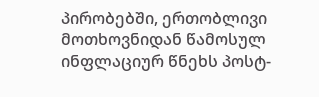პირობებში, ერთობლივი მოთხოვნიდან წამოსულ ინფლაციურ წნეხს პოსტ-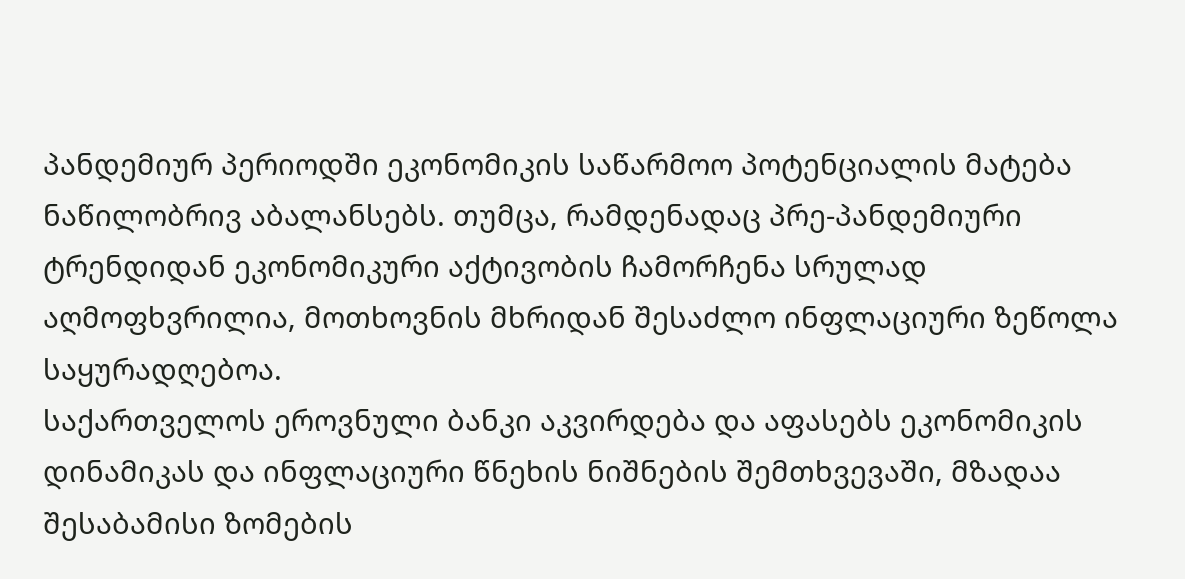პანდემიურ პერიოდში ეკონომიკის საწარმოო პოტენციალის მატება ნაწილობრივ აბალანსებს. თუმცა, რამდენადაც პრე-პანდემიური ტრენდიდან ეკონომიკური აქტივობის ჩამორჩენა სრულად აღმოფხვრილია, მოთხოვნის მხრიდან შესაძლო ინფლაციური ზეწოლა საყურადღებოა.
საქართველოს ეროვნული ბანკი აკვირდება და აფასებს ეკონომიკის დინამიკას და ინფლაციური წნეხის ნიშნების შემთხვევაში, მზადაა შესაბამისი ზომების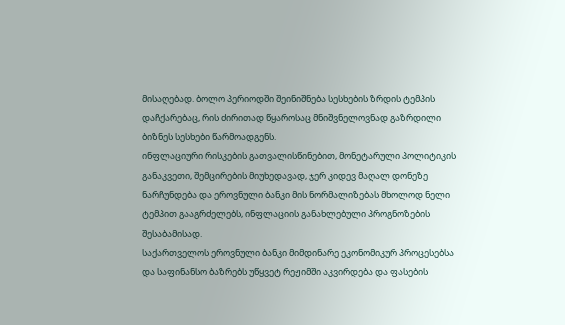მისაღებად. ბოლო პერიოდში შეინიშნება სესხების ზრდის ტემპის დაჩქარებაც, რის ძირითად წყაროსაც მნიშვნელოვნად გაზრდილი ბიზნეს სესხები წარმოადგენს.
ინფლაციური რისკების გათვალისწინებით, მონეტარული პოლიტიკის განაკვეთი, შემცირების მიუხედავად, ჯერ კიდევ მაღალ დონეზე ნარჩუნდება და ეროვნული ბანკი მის ნორმალიზებას მხოლოდ ნელი ტემპით გააგრძელებს, ინფლაციის განახლებული პროგნოზების შესაბამისად.
საქართველოს ეროვნული ბანკი მიმდინარე ეკონომიკურ პროცესებსა და საფინანსო ბაზრებს უწყვეტ რეჟიმში აკვირდება და ფასების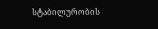სტაბილურობის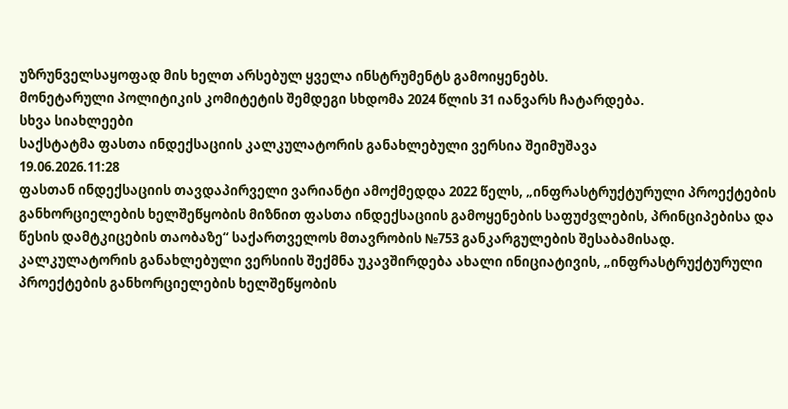უზრუნველსაყოფად მის ხელთ არსებულ ყველა ინსტრუმენტს გამოიყენებს.
მონეტარული პოლიტიკის კომიტეტის შემდეგი სხდომა 2024 წლის 31 იანვარს ჩატარდება.
სხვა სიახლეები
საქსტატმა ფასთა ინდექსაციის კალკულატორის განახლებული ვერსია შეიმუშავა
19.06.2026.11:28
ფასთან ინდექსაციის თავდაპირველი ვარიანტი ამოქმედდა 2022 წელს, „ინფრასტრუქტურული პროექტების განხორციელების ხელშეწყობის მიზნით ფასთა ინდექსაციის გამოყენების საფუძვლების, პრინციპებისა და წესის დამტკიცების თაობაზე“ საქართველოს მთავრობის №753 განკარგულების შესაბამისად.
კალკულატორის განახლებული ვერსიის შექმნა უკავშირდება ახალი ინიციატივის, „ინფრასტრუქტურული პროექტების განხორციელების ხელშეწყობის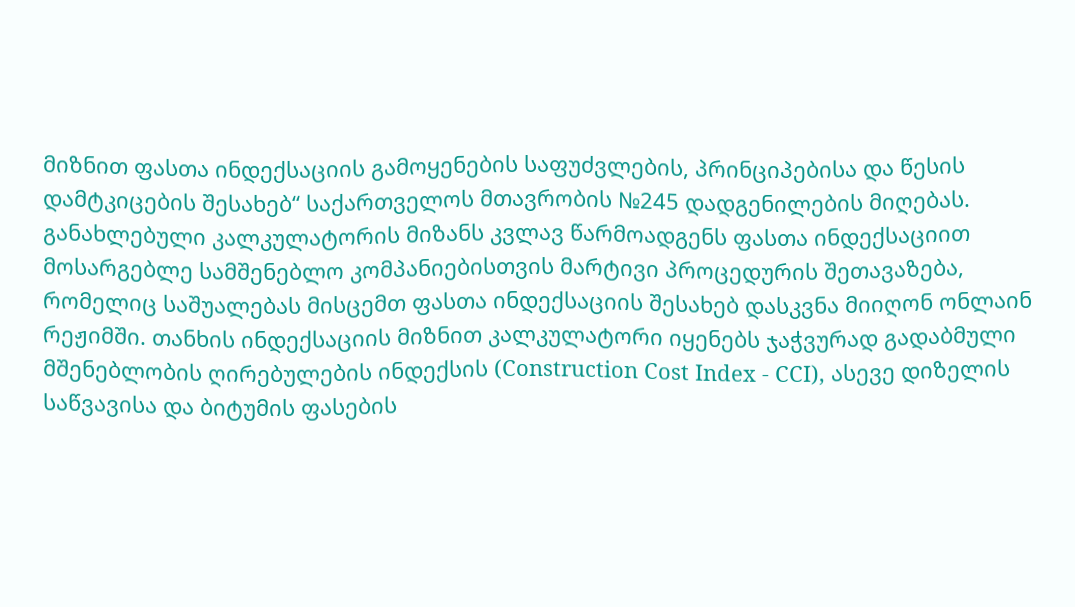მიზნით ფასთა ინდექსაციის გამოყენების საფუძვლების, პრინციპებისა და წესის დამტკიცების შესახებ“ საქართველოს მთავრობის №245 დადგენილების მიღებას.
განახლებული კალკულატორის მიზანს კვლავ წარმოადგენს ფასთა ინდექსაციით მოსარგებლე სამშენებლო კომპანიებისთვის მარტივი პროცედურის შეთავაზება, რომელიც საშუალებას მისცემთ ფასთა ინდექსაციის შესახებ დასკვნა მიიღონ ონლაინ რეჟიმში. თანხის ინდექსაციის მიზნით კალკულატორი იყენებს ჯაჭვურად გადაბმული მშენებლობის ღირებულების ინდექსის (Construction Cost Index - CCI), ასევე დიზელის საწვავისა და ბიტუმის ფასების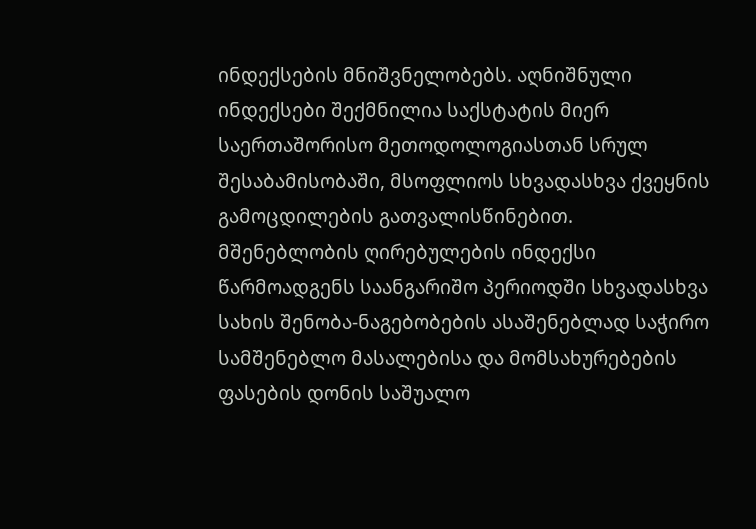ინდექსების მნიშვნელობებს. აღნიშნული ინდექსები შექმნილია საქსტატის მიერ საერთაშორისო მეთოდოლოგიასთან სრულ შესაბამისობაში, მსოფლიოს სხვადასხვა ქვეყნის გამოცდილების გათვალისწინებით.
მშენებლობის ღირებულების ინდექსი წარმოადგენს საანგარიშო პერიოდში სხვადასხვა სახის შენობა-ნაგებობების ასაშენებლად საჭირო სამშენებლო მასალებისა და მომსახურებების ფასების დონის საშუალო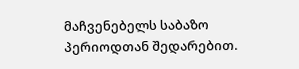მაჩვენებელს საბაზო პერიოდთან შედარებით.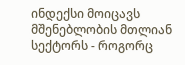ინდექსი მოიცავს მშენებლობის მთლიან სექტორს - როგორც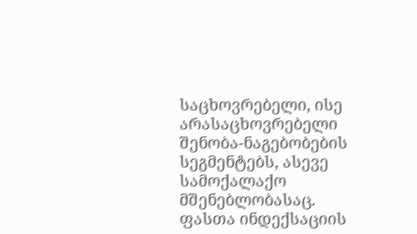საცხოვრებელი, ისე არასაცხოვრებელი შენობა-ნაგებობების სეგმენტებს, ასევე სამოქალაქო მშენებლობასაც.
ფასთა ინდექსაციის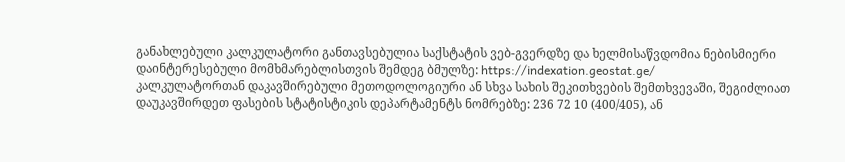განახლებული კალკულატორი განთავსებულია საქსტატის ვებ-გვერდზე და ხელმისაწვდომია ნებისმიერი დაინტერესებული მომხმარებლისთვის შემდეგ ბმულზე: https://indexation.geostat.ge/
კალკულატორთან დაკავშირებული მეთოდოლოგიური ან სხვა სახის შეკითხვების შემთხვევაში, შეგიძლიათ დაუკავშირდეთ ფასების სტატისტიკის დეპარტამენტს ნომრებზე: 236 72 10 (400/405), ან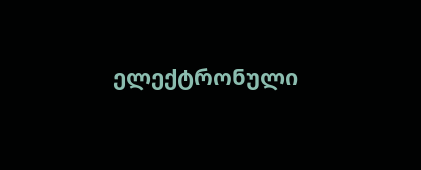ელექტრონული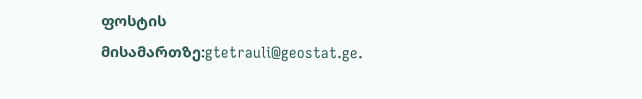ფოსტის მისამართზე:gtetrauli@geostat.ge.